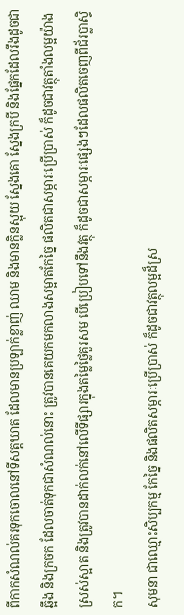ពីកាកសំណល់គរទុកចោលនៅទីសត្តឃាត ដែលមានប្រឡាក់ខ្លាញ់ ឈាម និងមានក្លិនស្អុយ ស្នែងគោ ស្នែងក្របី និងផ្នែកដែលរឹងដូចជាឆ្អឹង និងក្រចក ដែលចាត់ទុកជាសំណល់នោះ ត្រូវបានគេយកមកលាងសម្អាតកែច្នៃ ផលិតជាសម្ភារៈប្រើប្រាស់ ក៏ដូចជាវត្ថុតាំងលម្អយ៉ាងស្រស់ស្អាត និងត្រូវបានដាក់លក់នៅលើទីផ្សារក្នុងតម្លៃថ្លៃគួរសម បើប្រៀបទៅនឹងវត្ថុ ក៏ដូចជាសម្ភារៈផ្សេងៗដែលផលិតចេញពីជ័រប្លាស្ទិក។
សុមនា ជាឈ្មោះសិប្បកម្ម កែច្នៃ និងផលិតសម្ភារៈប្រើប្រាស់ ក៏ដូចជាវត្ថុលម្អដ៏ស្រ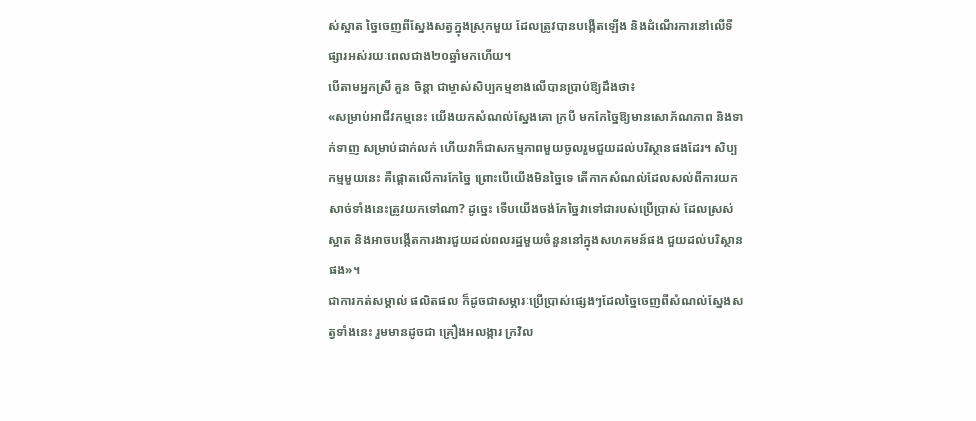ស់ស្អាត ច្នៃចេញពីស្នែងសត្វក្នុងស្រុកមួយ ដែលត្រូវបានបង្កើតឡើង និងដំណើរការនៅលើទីផ្សារអស់រយៈពេលជាង២០ឆ្នាំមកហើយ។
បើតាមអ្នកស្រី គួន ចិន្ដា ជាម្ចាស់សិប្បកម្មខាងលើបានប្រាប់ឱ្យដឹងថា៖
«សម្រាប់អាជីវកម្មនេះ យើងយកសំណល់ស្នែងគោ ក្របី មកកែច្នៃឱ្យមានសោភ័ណភាព និងទាក់ទាញ សម្រាប់ដាក់លក់ ហើយវាក៏ជាសកម្មភាពមួយចូលរួមជួយដល់បរិស្ថានផងដែរ។ សិប្បកម្មមួយនេះ គឺផ្ដោតលើការកែច្នៃ ព្រោះបើយើងមិនច្នៃទេ តើកាកសំណល់ដែលសល់ពីការយកសាច់ទាំងនេះត្រូវយកទៅណា? ដូច្នេះ ទើបយើងចង់កែច្នៃវាទៅជារបស់ប្រើប្រាស់ ដែលស្រស់ស្អាត និងអាចបង្កើតការងារជួយដល់ពលរដ្ឋមួយចំនួននៅក្នុងសហគមន៍ផង ជួយដល់បរិស្ថានផង»។
ជាការកត់សម្គាល់ ផលិតផល ក៏ដូចជាសម្ភារៈប្រើប្រាស់ផ្សេងៗដែលច្នៃចេញពីសំណល់ស្នែងសត្វទាំងនេះ រួមមានដូចជា គ្រឿងអលង្ការ ក្រវិល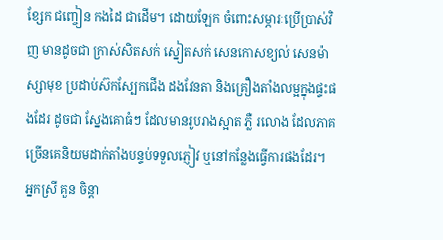ខ្សែក ជញ្ចៀន កងដៃ ជាដើម។ ដោយឡែក ចំពោះសម្ភារៈប្រើប្រាស់វិញ មានដូចជា ក្រាស់សិតសក់ ស្នៀតសក់ សេនកោសខ្យល់ សេនម៉ាស្សាមុខ ប្រដាប់ស៊កស្បែកជើង ដងវែនតា និងគ្រឿងតាំងលម្អក្នុងផ្ទះផងដែរ ដូចជា ស្នែងគោធំៗ ដែលមានរូបរាងស្អាត ភ្លឺ រលោង ដែលភាគច្រើនគេនិយមដាក់តាំងបន្ទប់ទទួលភ្ញៀវ ឬនៅកន្លែងធ្វើការផងដែរ។
អ្នកស្រី គួន ចិន្ដា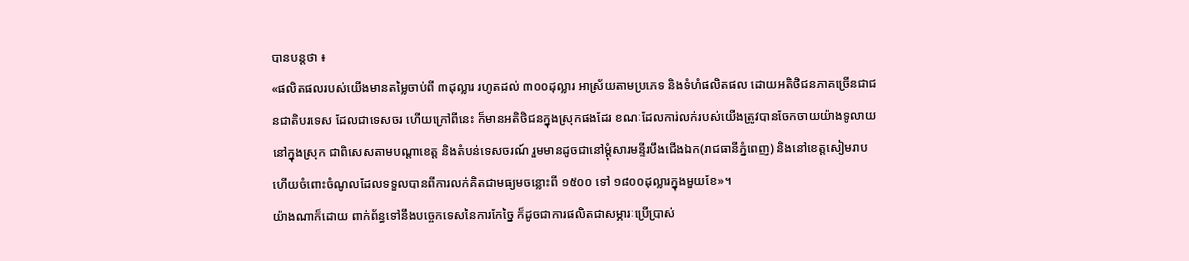បានបន្តថា ៖
«ផលិតផលរបស់យើងមានតម្លៃចាប់ពី ៣ដុល្លារ រហូតដល់ ៣០០ដុល្លារ អាស្រ័យតាមប្រភេទ និងទំហំផលិតផល ដោយអតិថិជនភាគច្រើនជាជនជាតិបរទេស ដែលជាទេសចរ ហើយក្រៅពីនេះ ក៏មានអតិថិជនក្នុងស្រុកផងដែរ ខណៈដែលការ់លក់របស់យើងត្រូវបានចែកចាយយ៉ាងទូលាយនៅក្នុងស្រុក ជាពិសេសតាមបណ្តាខេត្ត និងតំបន់ទេសចរណ៍ រួមមានដូចជានៅម្ដុំសារមន្ទីរបឹងជើងឯក(រាជធានីភ្នំពេញ) និងនៅខេត្តសៀមរាប ហើយចំពោះចំណូលដែលទទួលបានពីការលក់គិតជាមធ្យមចន្លោះពី ១៥០០ ទៅ ១៨០០ដុល្លារក្នុងមួយខែ»។
យ៉ាងណាក៏ដោយ ពាក់ព័ន្ធទៅនឹងបច្ចេកទេសនៃការកែច្នៃ ក៏ដូចជាការផលិតជាសម្ភារៈប្រើប្រាស់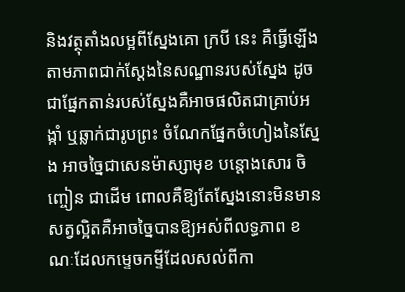និងវត្ថុតាំងលម្អពីស្នែងគោ ក្របី នេះ គឺធ្វើឡើងតាមភាពជាក់ស្ដែងនៃសណ្ឋានរបស់ស្នែង ដូចជាផ្នែកតាន់របស់ស្នែងគឺអាចផលិតជាគ្រាប់អង្កាំ ឬឆ្លាក់ជារូបព្រះ ចំណែកផ្នែកចំហៀងនៃស្នែង អាចច្នៃជាសេនម៉ាស្សាមុខ បន្តោងសោរ ចិញ្ចៀន ជាដើម ពោលគឺឱ្យតែស្នែងនោះមិនមានសត្វល្អិតគឺអាចច្នៃបានឱ្យអស់ពីលទ្ធភាព ខណៈដែលកម្ទេចកម្ទីដែលសល់ពីកា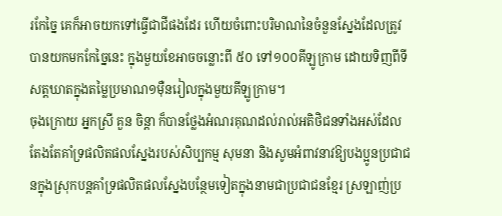រកែច្នៃ គេក៏អាចយកទៅធ្វើជាជីផងដែរ ហើយចំពោះបរិមាណនៃចំនួនស្នែងដែលត្រូវបានយកមកកែច្នៃនេះ ក្នុងមួយខែអាចចន្លោះពី ៥០ ទៅ១០០គីឡូក្រាម ដោយទិញពីទីសត្តឃាតក្នុងតម្លៃប្រមាណ១ម៉ឺនរៀលក្នុងមួយគីឡូក្រាម។
ចុងក្រោយ អ្នកស្រី គួន ចិន្ដា ក៏បានថ្លែងអំណរគុណដល់រាល់អតិថិជនទាំងអស់ដែលតែងតែគាំទ្រផលិតផលស្នែងរបស់សិប្បកម្ម សុមនា និងសូមអំពាវនាវឱ្យបងប្អូនប្រជាជនក្នុងស្រុកបន្តគាំទ្រផលិតផលស្នែងបន្ថែមទៀតក្នុងនាមជាប្រជាជនខ្មែរ ស្រឡាញ់ប្រ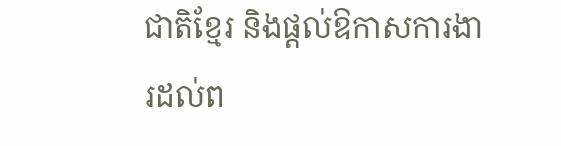ជាតិខ្មែរ និងផ្តល់ឱកាសការងារដល់ព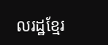លរដ្ឋខ្មែរ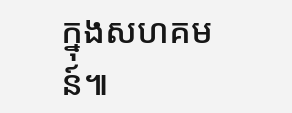ក្នុងសហគមន៍៕